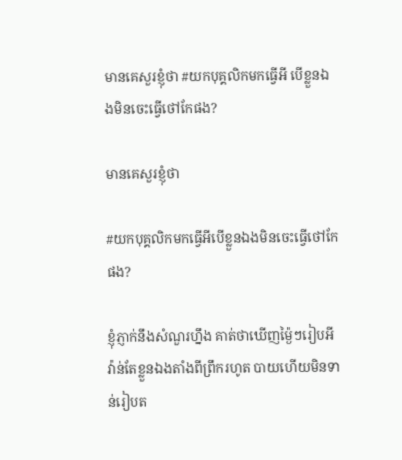មានគេសួរខ្ញុំថា #យកបុគ្គលិកមកធ្វើអី បើខ្លួនឯងមិនចេះធ្វើថៅកែផង?

មានគេសួរខ្ញុំថា

#យកបុគ្គលិកមកធ្វើអីបើខ្លួនឯងមិនចេះធ្វើថៅកែផង?

ខ្ញុំភ្ញាក់នឹងសំណួរហ្នឹង គាត់ថាឃើញម្ង៉ៃៗរៀបអីវ៉ាន់តែខ្លួនឯងតាំងពីព្រឹករហូត បាយហើយមិនទាន់រៀបត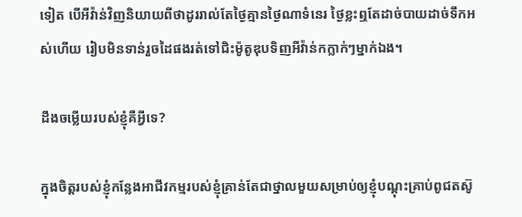ទៀត បើអីវ៉ាន់វិញនិយាយពីថាដូររាល់តែថ្ងៃគ្មានថ្ងៃណាទំនេរ ថ្ងៃខ្លះឮតែដាច់បាយដាច់ទឹកអស់ហើយ រៀបមិនទាន់រួចដៃផងរត់ទៅជិះម៉ូតូឌុបទិញអីវ៉ាន់កក្លាក់ៗម្នាក់ឯង។

ដឹងចម្លើយរបស់ខ្ញុំគឺអ្វីទេ?

ក្នុងចិត្តរបស់ខ្ញុំកន្លែងអាជីវកម្មរបស់ខ្ញុំគ្រាន់តែជាថ្នាលមួយសម្រាប់ឲ្យខ្ញុំបណ្ដុះគ្រាប់ពូជតស៊ូ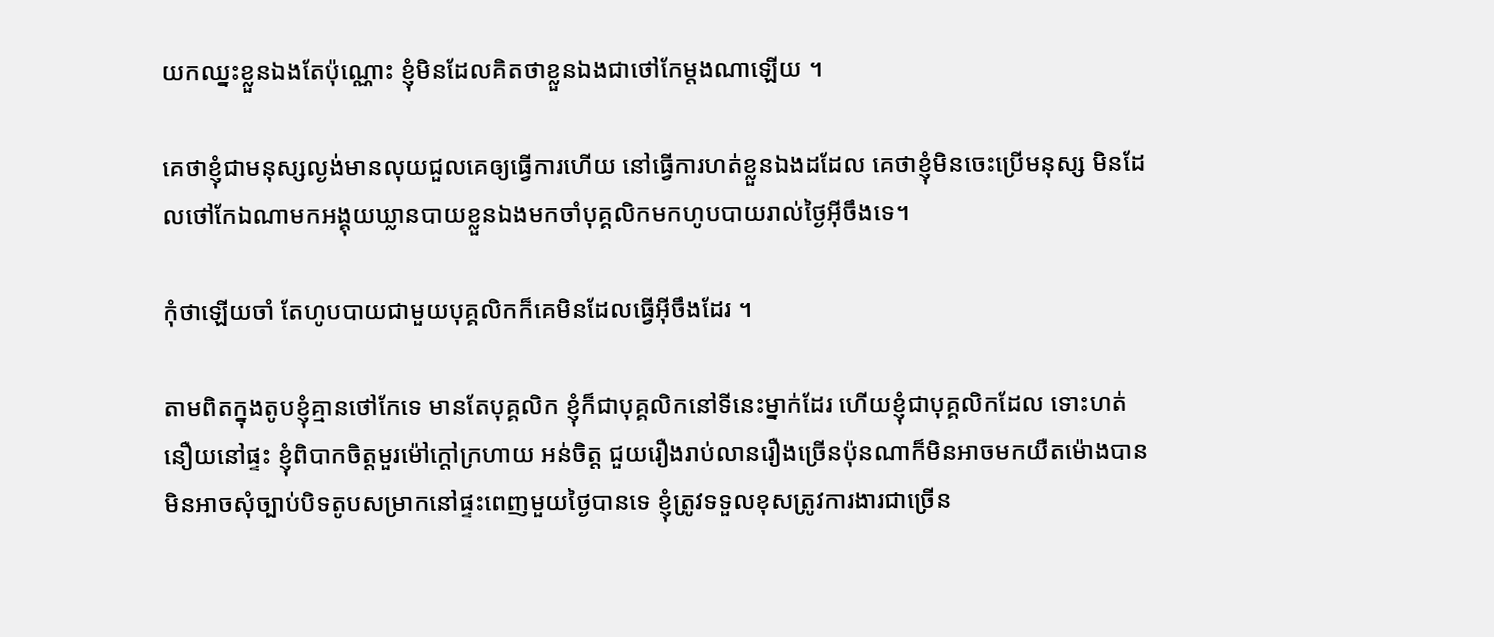យកឈ្នះខ្លួនឯងតែប៉ុណ្ណោះ ខ្ញុំមិនដែលគិតថាខ្លួនឯងជាថៅកែម្ដងណាឡើយ ។

គេថាខ្ញុំជាមនុស្សល្ងង់មានលុយជួលគេឲ្យធ្វើការហើយ នៅធ្វើការហត់ខ្លួនឯងដដែល គេថាខ្ញុំមិនចេះប្រើមនុស្ស មិនដែលថៅកែឯណាមកអង្គុយឃ្លានបាយខ្លួនឯងមកចាំបុគ្គលិកមកហូបបាយរាល់ថ្ងៃអ៊ីចឹងទេ។

កុំថាឡើយចាំ តែហូបបាយជាមួយបុគ្គលិកក៏គេមិនដែលធ្វើអ៊ីចឹងដែរ ។

តាមពិតក្នុងតូបខ្ញុំគ្មានថៅកែទេ មានតែបុគ្គលិក ខ្ញុំក៏ជាបុគ្គលិកនៅទីនេះម្នាក់ដែរ ហើយខ្ញុំជាបុគ្គលិកដែល ទោះហត់នឿយនៅផ្ទះ ខ្ញុំពិបាកចិត្តមួរម៉ៅក្ដៅក្រហាយ អន់ចិត្ត ជួយរឿងរាប់លានរឿងច្រើនប៉ុនណាក៏មិនអាចមកយឺតម៉ោងបាន មិនអាចសុំច្បាប់បិទតូបសម្រាកនៅផ្ទះពេញមួយថ្ងៃបានទេ ខ្ញុំត្រូវទទួលខុសត្រូវការងារជាច្រើន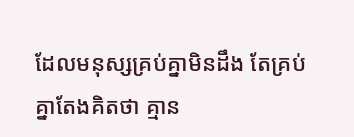ដែលមនុស្សគ្រប់គ្នាមិនដឹង តែគ្រប់គ្នាតែងគិតថា គ្មាន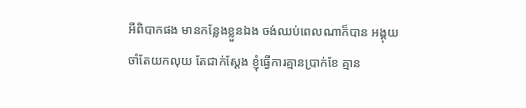អីពិបាកផង មានកន្លែងខ្លួនឯង ចង់ឈប់ពេលណាក៏បាន អង្គុយចាំតែយកលុយ តែជាក់ស្ដែង ខ្ញុំធ្វើការគ្មានប្រាក់ខែ គ្មាន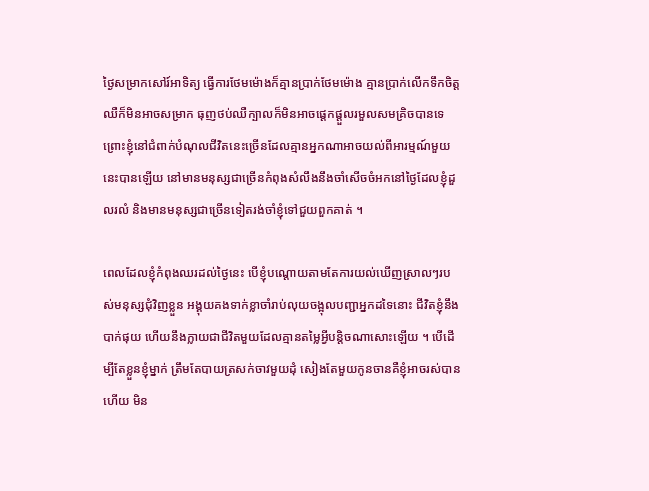ថ្ងៃសម្រាកសៅរ៍អាទិត្យ ធ្វើការថែមម៉ោងក៏គ្មានប្រាក់ថែមម៉ោង គ្មានប្រាក់លើកទឹកចិត្ត ឈឺក៏មិនអាចសម្រាក ធុញថប់ឈឺក្បាលក៏មិនអាចផ្ដេកផ្ដួលរមួលសមគ្រិចបានទេ ព្រោះខ្ញុំនៅជំពាក់បំណុលជីវិតនេះច្រើនដែលគ្មានអ្នកណាអាចយល់ពីអារម្មណ៍មួយនេះបានឡើយ នៅមានមនុស្សជាច្រើនកំពុងសំលឹងនឹងចាំសើចចំអកនៅថ្ងៃដែលខ្ញុំដួលរលំ និងមានមនុស្សជាច្រើនទៀតរង់ចាំខ្ញុំទៅជួយពួកគាត់ ។

ពេលដែលខ្ញុំកំពុងឈរដល់ថ្ងៃនេះ បើខ្ញុំបណ្ដោយតាមតែការយល់ឃើញស្រាលៗរបស់មនុស្សជុំវិញខ្លួន អង្គុយគងទាក់ខ្លាចាំរាប់លុយចង្អុលបញ្ជាអ្នកដទៃនោះ ជីវិតខ្ញុំនឹងបាក់ផុយ ហើយនឹងក្លាយជាជីវិតមួយដែលគ្មានតម្លៃអ្វីបន្តិចណាសោះឡើយ ។ បើដើម្បីតែខ្លួនខ្ញុំម្នាក់ ត្រឹមតែបាយត្រសក់ចាវមួយដុំ សៀងតែមួយកូនចានគឺខ្ញុំអាចរស់បានហើយ មិន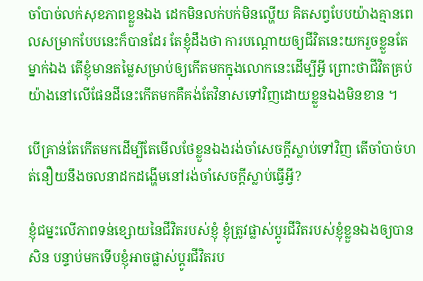ចាំបាច់លក់សុខភាពខ្លួនឯង ដេកមិនលក់បក់មិនល្ហើយ គិតសព្វបែបយ៉ាងគ្មានពេលសម្រាកបែបនេះក៏បានដែរ តែខ្ញុំដឹងថា ការបណ្ដោយឲ្យជីវិតនេះយករួចខ្លួនតែម្នាក់ឯង តើខ្ញុំមានតម្លៃសម្រាប់ឲ្យកើតមកក្នុងលោកនេះដើម្បីអ្វី ព្រោះថាជីវិតគ្រប់យ៉ាងនៅលើផែនដីនេះកើតមកគឺគង់តែវិនាសទៅវិញដោយខ្លួនឯងមិនខាន ។

បើគ្រាន់តែកើតមកដើម្បីតែមើលថែខ្លួនឯងរង់ចាំសេចក្ដីស្លាប់ទៅវិញ តើចាំបាច់ហត់នឿយនឹងចលនាដកដង្ហើមនៅរង់ចាំសេចក្ដីស្លាប់ធ្វើអ្វី?

ខ្ញុំជម្នះលើភាពទន់ខ្សោយនៃជីវិតរបស់ខ្ញុំ ខ្ញុំត្រូវផ្លាស់ប្ដូរជីវិតរបស់ខ្ញុំខ្លួនឯងឲ្យបានសិន បន្ទាប់មកទើបខ្ញុំអាចផ្លាស់ប្ដូរជីវិតរប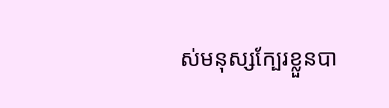ស់មនុស្សក្បែរខ្លួនបា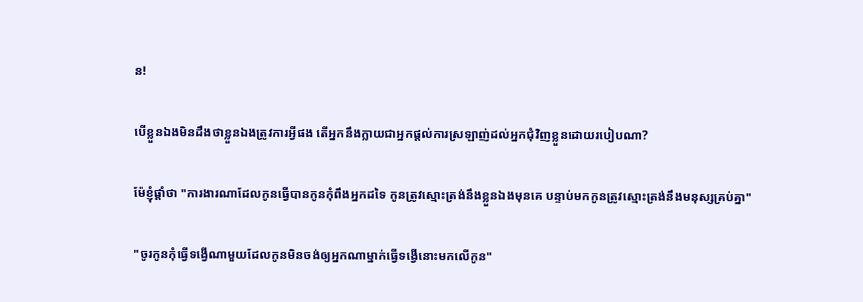ន!

បើខ្លួនឯងមិនដឹងថាខ្លួនឯងត្រូវការអ្វីផង តើអ្នកនឹងក្លាយជាអ្នកផ្ដល់ការស្រឡាញ់ដល់អ្នកជុំវិញខ្លួនដោយរបៀបណា?

ម៉ែខ្ញុំផ្ដាំថា "ការងារណាដែលកូនធ្វើបានកូនកុំពឹងអ្នកដទៃ កូនត្រូវស្មោះត្រង់នឹងខ្លួនឯងមុនគេ បន្ទាប់មកកូនត្រូវស្មោះត្រង់នឹងមនុស្សគ្រប់គ្នា"

"ចូរកូនកុំធ្វើទង្វើណាមួយដែលកូនមិនចង់ឲ្យអ្នកណាម្នាក់ធ្វើទង្វើនោះមកលើកូន"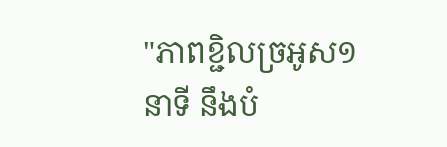"ភាពខ្ជិលច្រអូស១នាទី នឹងបំ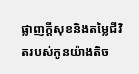ផ្លាញក្ដីសុខនិងតម្លៃជីវិតរបស់កូនយ៉ាងតិច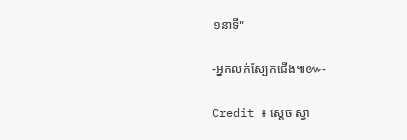១នាទី"

-អ្នកលក់ស្បែកជើង៕៚-

Credit ៖ ស្តេច ស្វា